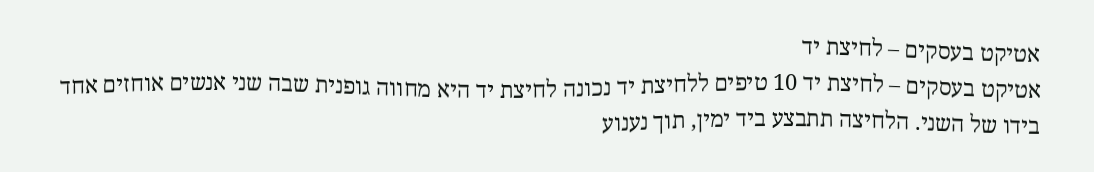אטיקט בעסקים – לחיצת יד
אטיקט בעסקים – לחיצת יד 10 טיפים ללחיצת יד נכונה לחיצת יד היא מחווה גופנית שבה שני אנשים אוחזים אחד בידו של השני. הלחיצה תתבצע ביד ימין, תוך נענוע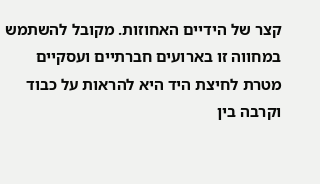קצר של הידיים האחוזות. מקובל להשתמש במחווה זו בארועים חברתיים ועסקיים מטרת לחיצת היד היא להראות על כבוד וקרבה בין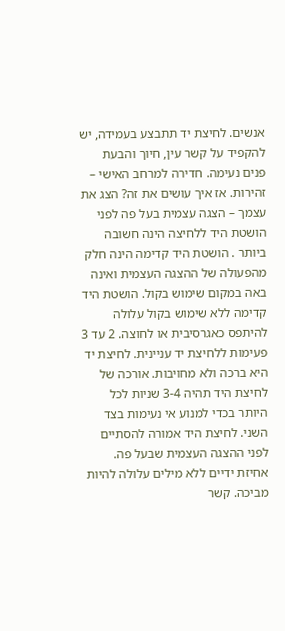אנשים. לחיצת יד תתבצע בעמידה, יש להקפיד על קשר עין, חיוך והבעת פנים נעימה. חדירה למרחב האישי – זהירות. אז איך עושים את זה? הצג את עצמך – הצגה עצמית בעל פה לפני הושטת היד ללחיצה הינה חשובה ביותר . הושטת היד קדימה הינה חלק מהפעולה של ההצגה העצמית ואינה באה במקום שימוש בקול. הושטת היד קדימה ללא שימוש בקול עלולה להיתפס כאגרסיבית או לחוצה. 2 עד 3 פעימות ללחיצת יד עניינית. לחיצת יד היא ברכה ולא מחויבות. אורכה של לחיצת היד תהיה 3-4 שניות לכל היותר בכדי למנוע אי נעימות בצד השני. לחיצת היד אמורה להסתיים לפני ההצגה העצמית שבעל פה. אחיזת ידיים ללא מילים עלולה להיות מביכה. קשר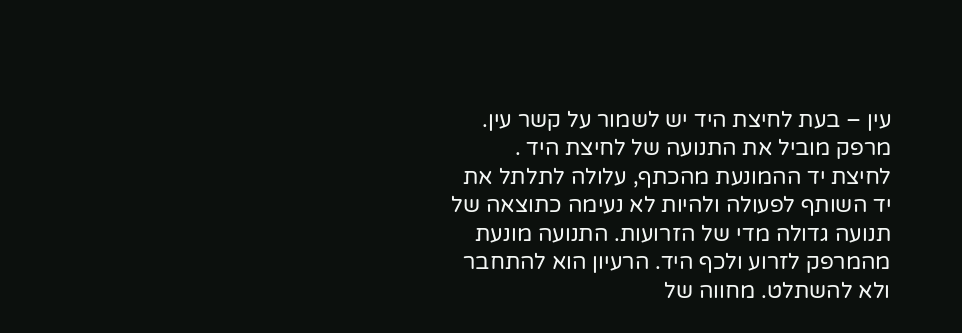עין – בעת לחיצת היד יש לשמור על קשר עין. מרפק מוביל את התנועה של לחיצת היד . לחיצת יד ההמונעת מהכתף, עלולה לתלתל את יד השותף לפעולה ולהיות לא נעימה כתוצאה של תנועה גדולה מדי של הזרועות. התנועה מונעת מהמרפק לזרוע ולכף היד. הרעיון הוא להתחבר ולא להשתלט. מחווה של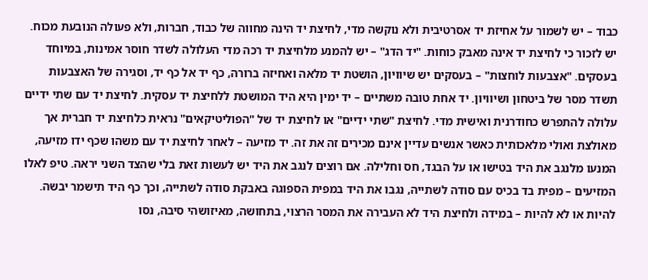כבוד – יש לשמור על אחיזת יד אסרטיבית ולא נוקשה מדי, לחיצת יד הינה מחווה של כבוד, חברות, ולא פעולה הנובעת מכוח. יש לזכור כי לחיצת יד אינה מאבק כוחות. "יד הדג" – יש להמנע מלחיצת יד רכה מדי העלולה לשדר חוסר אמינות, במיוחד בעסקים. "אצבעות לוחצות" – בעסקים יש שיוויון, הושטת יד מלאה ואחיזה ברורה, כף יד אל כף יד, וסגירה של האצבעות תשדר מסר של ביטחון ושיוויון. יד אחת טובה משתיים – יד ימין היא היד המושטת ללחיצת יד עסקית. לחיצת יד עם שתי ידיים עלולה להתפרש כחודרנית ואישית מדי. לחיצת "שתי ידיים" או לחיצת יד של "הפוליטיקאים" נראית כלחיצת יד חברית אך מאולצת ואולי מלאכותית כאשר אנשים עדיין אינם מכירים זה את זה. יד מזיעה – לאחר לחיצת יד עם משהו שכף ידו מזיעה, המנעו מלנגב את היד בטישו או על הבגד, חס וחלילה. אם רוצים לנגב את היד יש לעשות זאת בלי שהצד השני יראה. טיפ לאלו המזיעים – מפית בד בכיס עם סודה לשתייה, נגבו את היד במפית הספוגה באבקת סודה לשתייה, וכך כף היד תישמר יבשה. להיות או לא להיות – במידה ולחיצת היד לא העבירה את המסר הרצוי, בתחושה, מאיזושהי סיבה, נסו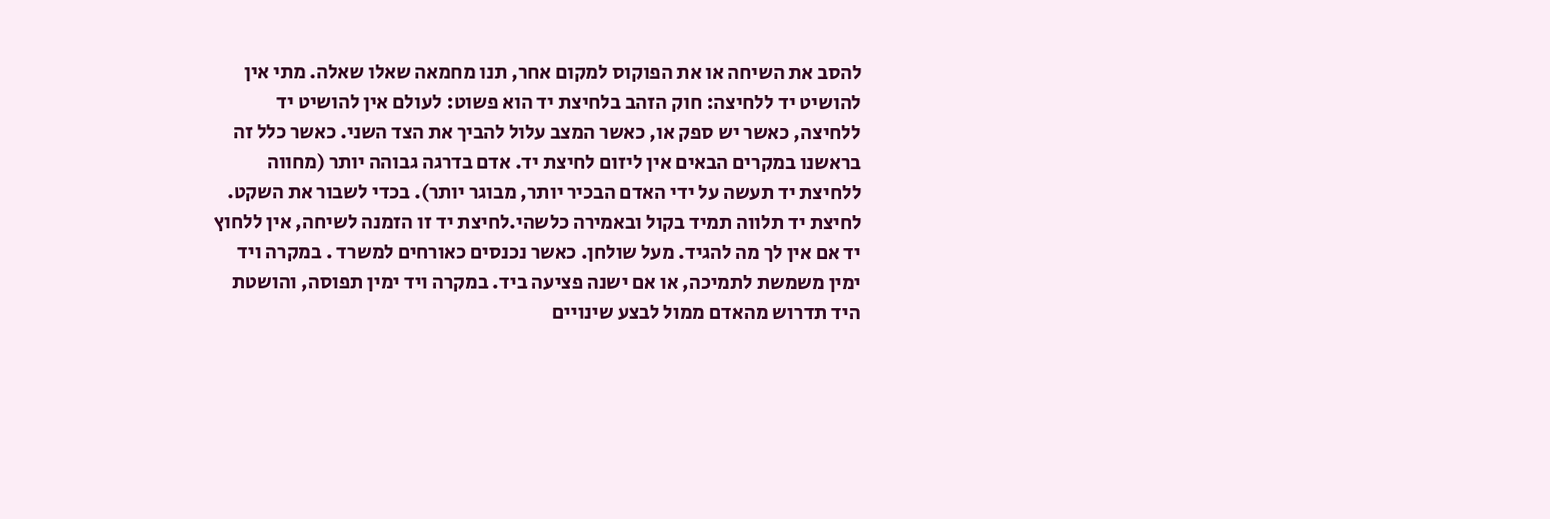להסב את השיחה או את הפוקוס למקום אחר, תנו מחמאה שאלו שאלה. מתי אין להושיט יד ללחיצה: חוק הזהב בלחיצת יד הוא פשוט: לעולם אין להושיט יד ללחיצה, כאשר יש ספק או, כאשר המצב עלול להביך את הצד השני. כאשר כלל זה בראשנו במקרים הבאים אין ליזום לחיצת יד. אדם בדרגה גבוהה יותר (מחווה ללחיצת יד תעשה על ידי האדם הבכיר יותר, מבוגר יותר). בכדי לשבור את השקט. לחיצת יד תלווה תמיד בקול ובאמירה כלשהי.לחיצת יד זו הזמנה לשיחה, אין ללחוץ יד אם אין לך מה להגיד. מעל שולחן. כאשר נכנסים כאורחים למשרד . במקרה ויד ימין משמשת לתמיכה, או אם ישנה פציעה ביד. במקרה ויד ימין תפוסה, והושטת היד תדרוש מהאדם ממול לבצע שינויים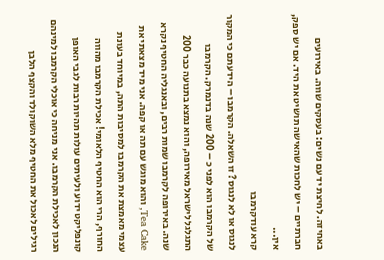באחיזה. לחיצת יד עם נשים: בעסקים שווה. באירועים חברתיים – יש לחכות שהאישה תושיט את היד. אם יש ספק, אין...
קרא עודקרמבו
לנגוס או לא לנגוס? זו השאלה. הקרמבו – הידעתם כי המקור של הקרמבו הוא לפני כ – 200 שנה בדנמרק. הקרמבו התגלגל לישראל מאירופה, והוא נמצא בתנועה כבר 200 שנה. באירופה לקרמבו שמות רבים, ובאנגליה החטיף נקרא Tea Cake, והוא מוגש עם תה או קפה. אני מיד מצאתי את עצמי מאמצת את הקרמבו למסיבות התה, במיוחד בעונת החורף, הרי הוא החטיף הלאומי! אכילת הקרמבו מהווה קונפליקט ידוע ולעיתים עולות תהיות רבות לגבי האופן הנכון לאכילת הקרמבו. אני מניחה כי אוכלי הקרמבו למינהם רגילים לאכול את החטיף מלא השוקולד והקצף הלבן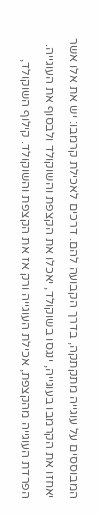המבוססים על עוגייה מתקתקה, בדרך הקבועה להם. דרכים לאכילת קרמבו: יש את אלו אשר יאחזו את הקרמבו בעוגייה, ינגסו בשוקולד, יאכלו את הקצפת והשוקולד ולבסוף את העוגייה. הפרדת העוגייה מהקצפת, אכילת העוגייה ורק אז את הקצפת והשוקולד. קילוף השוקולד,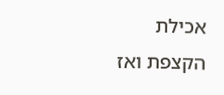אכילת הקצפת ואז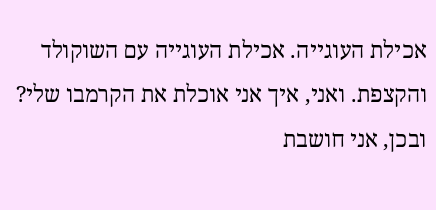אכילת העוגייה. אכילת העוגייה עם השוקולד והקצפת. ואני, איך אני אוכלת את הקרמבו שלי? ובכן, אני חושבת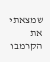שמצאתי את הקרמבו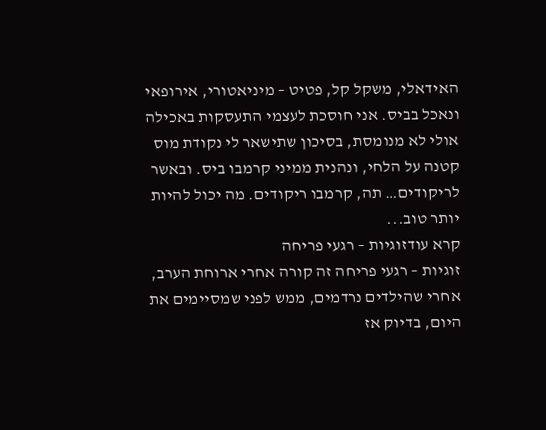האידאלי, משקל קל, פטיט – מיניאטורי, אירופאי ונאכל בביס. אני חוסכת לעצמי התעסקות באכילה אולי לא מנומסת, בסיכון שתישאר לי נקודת מוס קטנה על הלחי, ונהנית ממיני קרמבו ביס. ובאשר לריקודים… תה, קרמבו ריקודים. מה יכול להיות יותר טוב...
קרא עודזוגיות – רגעי פריחה
זוגיות – רגעי פריחה זה קורה אחרי ארוחת הערב, אחרי שהילדים נרדמים, ממש לפני שמסיימים את היום, בדיוק אז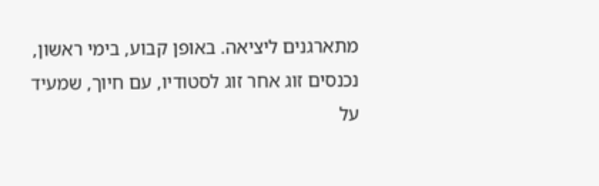מתארגנים ליציאה. באופן קבוע, בימי ראשון, נכנסים זוג אחר זוג לסטודיו, עם חיוך, שמעיד על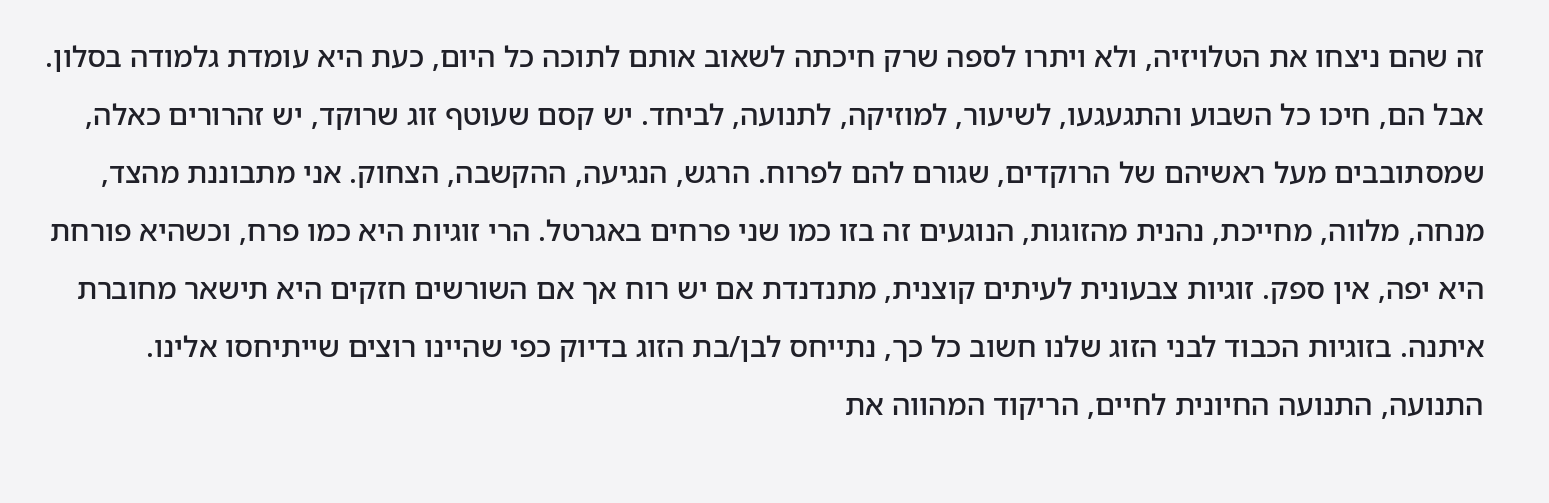זה שהם ניצחו את הטלויזיה, ולא ויתרו לספה שרק חיכתה לשאוב אותם לתוכה כל היום, כעת היא עומדת גלמודה בסלון. אבל הם, חיכו כל השבוע והתגעגעו, לשיעור, למוזיקה, לתנועה, לביחד. יש קסם שעוטף זוג שרוקד, יש זהרורים כאלה, שמסתובבים מעל ראשיהם של הרוקדים, שגורם להם לפרוח. הרגש, הנגיעה, ההקשבה, הצחוק. אני מתבוננת מהצד, מנחה, מלווה, מחייכת, נהנית מהזוגות, הנוגעים זה בזו כמו שני פרחים באגרטל. הרי זוגיות היא כמו פרח, וכשהיא פורחת היא יפה, אין ספק. זוגיות צבעונית לעיתים קוצנית, מתנדנדת אם יש רוח אך אם השורשים חזקים היא תישאר מחוברת איתנה. בזוגיות הכבוד לבני הזוג שלנו חשוב כל כך, נתייחס לבן/בת הזוג בדיוק כפי שהיינו רוצים שייתיחסו אלינו. התנועה, התנועה החיונית לחיים, הריקוד המהווה את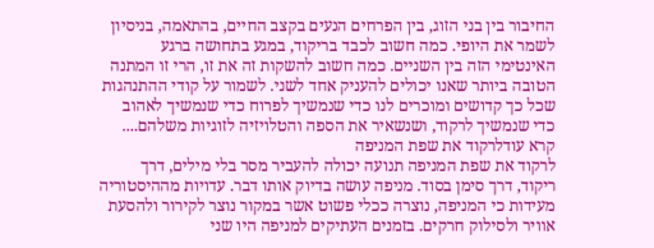החיבור בין בני הזוג, בין הפרחים הנעים בקצב החיים, בהתאמה, בניסיון לשמר את היופי. כמה חשוב לכבד בריקוד, במגע בתחושה ברגע האינטימי הזה בין השניים. כמה חשוב להשקות זה את זו, הרי זו המתנה הטובה ביותר שאנו יכולים להעניק אחד לשני. לשמור על קודי ההתנהגות שכל כך קדושים ומוכרים לנו כדי שנמשיך לפרוח כדי שנמשיך לאהוב כדי שנמשיך לרקוד, ושנשאיר את הספה והטלויזיה לזוגיות משלהם....
קרא עודלרקוד את שפת המניפה
לרקוד את שפת המניפה תנועה יכולה להעביר מסר בלי מילים, דרך ריקוד, דרך סימן בסוד. מניפה עושה בדיוק אותו דבר. עדויות מההיסטוריה מעידות כי המניפה, נוצרה ככלי פשוט אשר במקור נוצר לקירור ולהסעת אוויר ולסילוק חרקים. בזמנים העתיקים למניפה היו שני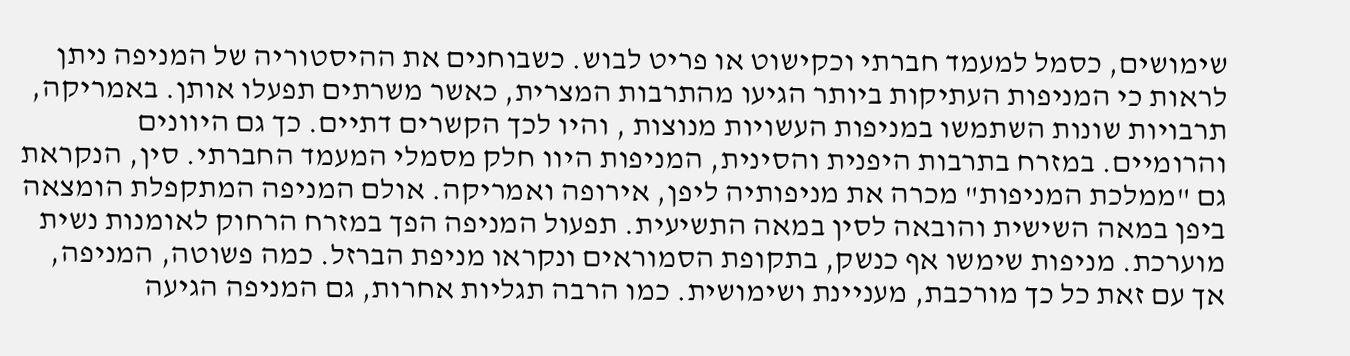שימושים, כסמל למעמד חברתי וכקישוט או פריט לבוש. כשבוחנים את ההיסטוריה של המניפה ניתן לראות כי המניפות העתיקות ביותר הגיעו מהתרבות המצרית, כאשר משרתים תפעלו אותן. באמריקה, תרבויות שונות השתמשו במניפות העשויות מנוצות , והיו לכך הקשרים דתיים. כך גם היוונים והרומיים. במזרח בתרבות היפנית והסינית, המניפות היוו חלק מסמלי המעמד החברתי. סין, הנקראת גם "ממלכת המניפות" מכרה את מניפותיה ליפן, אירופה ואמריקה. אולם המניפה המתקפלת הומצאה ביפן במאה השישית והובאה לסין במאה התשיעית. תפעול המניפה הפך במזרח הרחוק לאומנות נשית מוערכת. מניפות שימשו אף כנשק, בתקופת הסמוראים ונקראו מניפת הברזל. כמה פשוטה, המניפה, אך עם זאת כל כך מורכבת, מעניינת ושימושית. כמו הרבה תגליות אחרות, גם המניפה הגיעה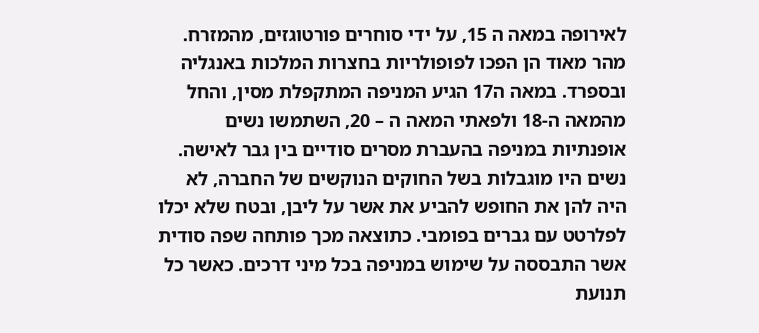לאירופה במאה ה 15, על ידי סוחרים פורטוגזים, מהמזרח. מהר מאוד הן הפכו לפופולריות בחצרות המלכות באנגליה ובספרד. במאה ה17 הגיע המניפה המתקפלת מסין, והחל מהמאה ה-18 ולפאתי המאה ה – 20, השתמשו נשים אופנתיות במניפה בהעברת מסרים סודיים בין גבר לאישה. נשים היו מוגבלות בשל החוקים הנוקשים של החברה, לא היה להן את החופש להביע את אשר על ליבן, ובטח שלא יכלו לפלרטט עם גברים בפומבי. כתוצאה מכך פותחה שפה סודית אשר התבססה על שימוש במניפה בכל מיני דרכים. כאשר כל תנועת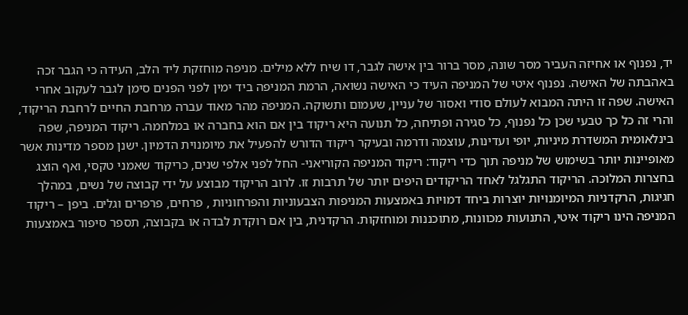יד, נפנוף או אחיזה העביר מסר שונה, מסר ברור בין אישה לגבר, דו שיח ללא מילים. מניפה מוחזקת ליד הלב, העידה כי הגבר זכה באהבתה של האישה. נפנוף איטי של המניפה העיד כי האישה נשואה, הרמת המניפה ביד ימין לפני הפנים סימן לגבר לעקוב אחרי האישה. שפה זו היתה המבוא לעולם סודי ואסור של עניין, שעמום ותשוקה. המניפה מהר מאוד עברה מרחבת החיים לרחבת הריקוד, והרי זה כל כך טבעי שכן כל נפנוף, כל סגירה ופתיחה, כל תנועה היא ריקוד בין אם הוא בחברה או במלחמה. ריקוד המניפה, שפה בינלאומית המשדרת מיניות, יופי ועדינות, עוצמה ודרמה ובעיקר ריקוד הדורש להפעיל את מיומנוית הדמיון. ישנן מספר מדינות אשר מאופיינות יותר בשימוש של מניפה תוך כדי ריקוד: ריקוד המניפה הקוריאני- החל לפני אלפי שנים, כריקוד שאמני טקסי, ואף הוצג בחצרות המלוכה. הריקוד התגלגל לאחד הריקודים היפים יותר של תרבות זו. לרוב הריקוד מבוצע על ידי קבוצה של נשים, במהלך חגיגות, הרקדניות המיומנויות יוצרות ביחד דמויות באמצעות המניפות הצבעוניות והפרחוניות , פרחים, פרפרים וגלים. ביפן – ריקוד המניפה הינו ריקוד איטי, התנועות מכוונות, מתוכננות ומוחזקות. הרקדנית, בין אם רוקדת לבדה או בקבוצה, תספר סיפור באמצעות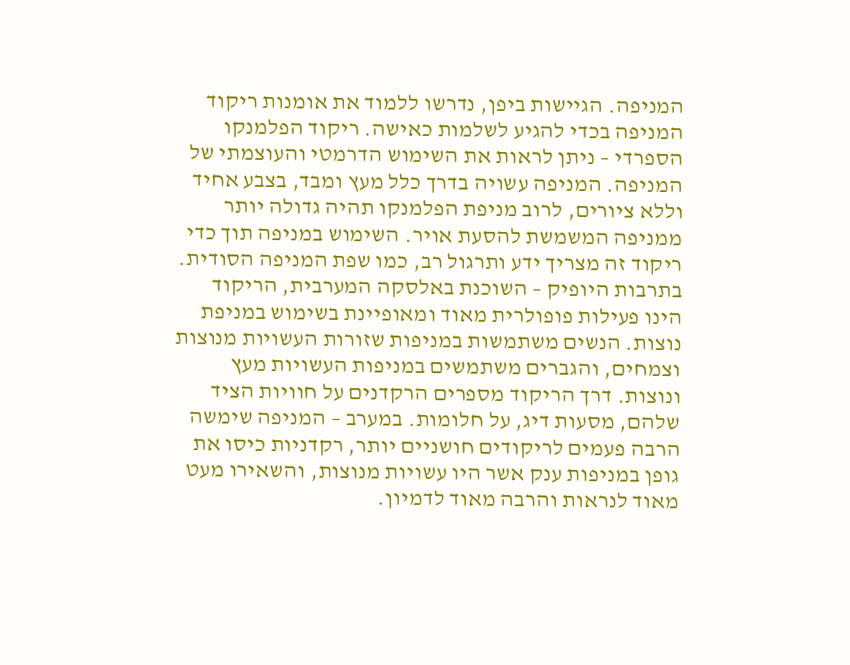המניפה. הגיישות ביפן, נדרשו ללמוד את אומנות ריקוד המניפה בכדי להגיע לשלמות כאישה. ריקוד הפלמנקו הספרדי – ניתן לראות את השימוש הדרמטי והעוצמתי של המניפה. המניפה עשויה בדרך כלל מעץ ומבד, בצבע אחיד וללא ציורים, לרוב מניפת הפלמנקו תהיה גדולה יותר ממניפה המשמשת להסעת אויר. השימוש במניפה תוך כדי ריקוד זה מצריך ידע ותרגול רב, כמו שפת המניפה הסודית. בתרבות היופיק – השוכנת באלסקה המערבית, הריקוד הינו פעילות פופולרית מאוד ומאופיינת בשימוש במניפת נוצות. הנשים משתמשות במניפות שזורות העשויות מנוצות וצמחים, והגברים משתמשים במניפות העשויות מעץ ונוצות. דרך הריקוד מספרים הרקדנים על חוויות הציד שלהם, מסעות דיג, על חלומות. במערב – המניפה שימשה הרבה פעמים לריקודים חושניים יותר, רקדניות כיסו את גופן במניפות ענק אשר היו עשויות מנוצות, והשאירו מעט מאוד לנראות והרבה מאוד לדמיון.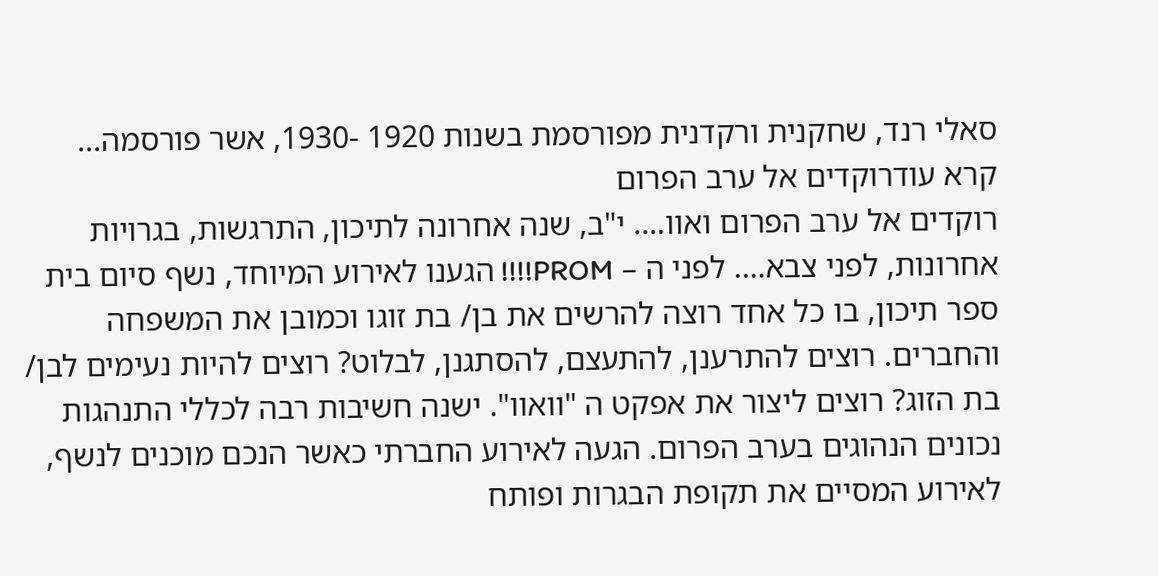סאלי רנד, שחקנית ורקדנית מפורסמת בשנות 1920 -1930, אשר פורסמה...
קרא עודרוקדים אל ערב הפרום
רוקדים אל ערב הפרום ואוו…. י"ב, שנה אחרונה לתיכון, התרגשות, בגרויות אחרונות, לפני צבא…. לפני ה – PROM!!!! הגענו לאירוע המיוחד, נשף סיום בית ספר תיכון, בו כל אחד רוצה להרשים את בן/ בת זוגו וכמובן את המשפחה והחברים. רוצים להתרענן, להתעצם, להסתגנן, לבלוט? רוצים להיות נעימים לבן/ בת הזוג? רוצים ליצור את אפקט ה "וואוו". ישנה חשיבות רבה לכללי התנהגות נכונים הנהוגים בערב הפרום. הגעה לאירוע החברתי כאשר הנכם מוכנים לנשף, לאירוע המסיים את תקופת הבגרות ופותח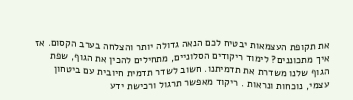את תקופת העצמאות יבטיח לכם הנאה גדולה יותר והצלחה בערב הקסום. אז איך מתכוננים? לימוד ריקודים הסלוניים, מתחילים להכין את הגוף, שפת הגוף שלנו משדרת את תדמיתנו. חשוב לשדר תדמית חיובית עם ביטחון עצמי, נוכחות ונראות . ריקוד מאפשר תרגול ורכישת ידע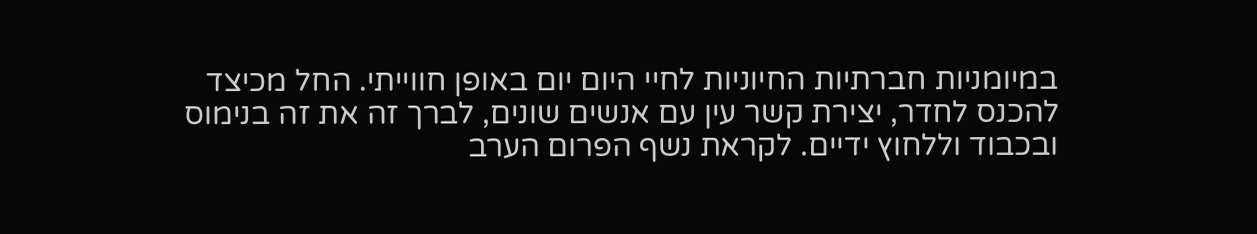במיומניות חברתיות החיוניות לחיי היום יום באופן חווייתי. החל מכיצד להכנס לחדר, יצירת קשר עין עם אנשים שונים, לברך זה את זה בנימוס ובכבוד וללחוץ ידיים. לקראת נשף הפרום הערב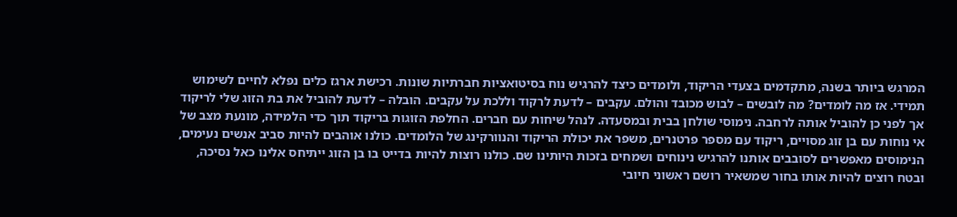המרגש ביותר בשנה, מתקדמים בצעדי הריקוד, ולומדים כיצד להרגיש נוח בסיטואציות חברתיות שונות. רכישת ארגז כלים נפלא לחיים לשימוש תמידי. אז מה לומדים? מה לובשים – לבוש מכובד והולם. עקבים – לדעת לרקוד וללכת על עקבים. הובלה – לדעת להוביל את בת הזוג שלי לריקוד אך לפני כן להוביל אותה לרחבה. נימוסי שולחן בבית ובמסעדה. לנהל שיחות עם חברים. החלפת הזוגות בריקוד תוך כדי הלמידה, מונעת מצב של אי נוחות עם בן זוג מסויים, ריקוד עם מספר פרטנרים, משפר את יכולת הריקוד והנוורקינג של הלומדים. כולנו אוהבים להיות סביב אנשים נעימים, הנימוסים מאפשרים לסובבים אותנו להרגיש נינוחים ושמחים בזכות היותינו שם. כולנו רוצות להיות בדייט בו בן הזוג ייתיחס אלינו כאל נסיכה, ובטח רוצים להיות אותו בחור שמשאיר רושם ראשוני חיובי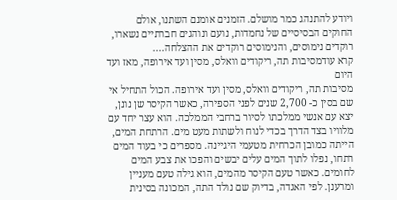ויודע להתנהג כמר מושלם. הזמנים אומנם השתנו, אולם החוקים הבסיסיים של נחמדות, נועם ונוהגים חברתיים נשארו, רוקדים נימוסים, והנימוסים רוקדים את ההצלחה....
קרא עודמסיבות תה, ריקודים וואלס, מסין ועד אירופה, מאז ועד היום
מסיבות תה, ריקודים וואלס, מסין ועד אירופה. הכול התחיל אי שם בסין כ- 2,700 שנים לפני הספירה, כאשר הקיסר שן נונן, יצא עם אנשי ממלכתו לסיור ברחבי הממלכה. הוא עצר יחד עם מלוויו בצד הדרך בכדי לנוח ולשתות מעט מים. הרתחת המים, הייתה כמובן הכרחית מטעמי היגיינה. מספרים כי בעוד המים רתחו, נפלו לתוך המים עלים יבשים והפכו את צבע המים לחומים. כאשר טעם הקיסר מהמים, הוא גילה טעם מעניין ומרענן. לפי האגדה, בדיוק שם נולד התה, המכונה בסינית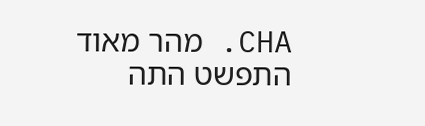CHA. מהר מאוד התפשט התה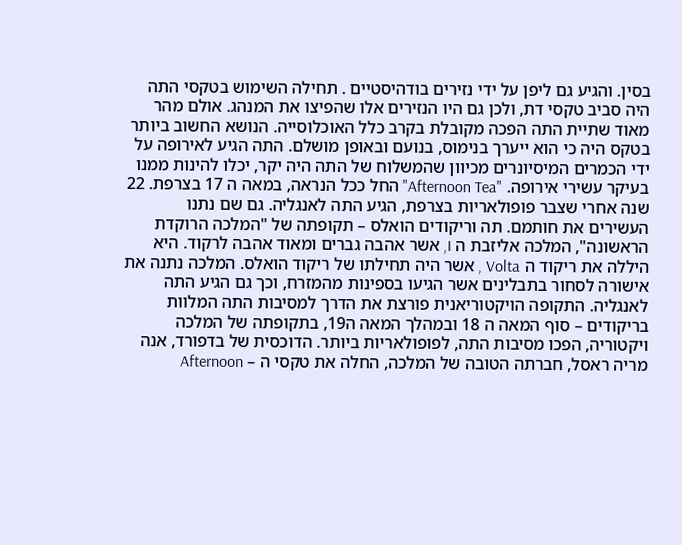בסין. והגיע גם ליפן על ידי נזירים בודהיסטיים . תחילה השימוש בטקסי התה היה סביב טקסי דת, ולכן גם היו הנזירים אלו שהפיצו את המנהג. אולם מהר מאוד שתיית התה הפכה מקובלת בקרב כלל האוכלוסייה. הנושא החשוב ביותר בטקס היה כי הוא ייערך בנימוס, בנועם ובאופן מושלם. התה הגיע לאירופה על ידי הכמרים המיסיונרים מכיוון שהמשלוח של התה היה יקר, יכלו להינות ממנו בעיקר עשירי אירופה. "Afternoon Tea" החל ככל הנראה, במאה ה 17 בצרפת. 22 שנה אחרי שצבר פופולאריות בצרפת, הגיע התה לאנגליה. גם שם נתנו העשירים את חותמם. תה וריקודים הואלס – תקופתה של "המלכה הרוקדת הראשונה", המלכה אליזבת ה I, אשר אהבה גברים ומאוד אהבה לרקוד. היא היללה את ריקוד ה Volta , אשר היה תחילתו של ריקוד הואלס. המלכה נתנה את אישורה לסחור בתבלינים אשר הגיעו בספינות מהמזרח, וכך גם הגיע התה לאנגליה. התקופה הויקטוריאנית פורצת את הדרך למסיבות התה המלוות בריקודים – סוף המאה ה 18 ובמהלך המאה ה19, בתקופתה של המלכה ויקטוריה, הפכו מסיבות התה, לפופולאריות ביותר. הדוכסית של בדפורד, אנה מריה ראסל, חברתה הטובה של המלכה, החלה את טקסי ה – Afternoon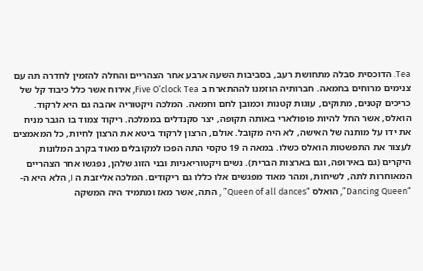Tea. הדוכסית סבלה מתחושת רעב, בסביבות השעה ארבע אחר הצהריים והחלה להזמין לחדרה תה עם צנימים מרוחים בחמאה. חברותיה הוזמנו לההתארח ב Five O’clock Tea, אירוח אשר כלל כיבוד קל של כריכים קטנים, מתוקים, עוגות קטנות וכמובן לחם וחמאה. המלכה ויקטוריה אהבה גם היא לרקוד. הואלס, אשר החל להיות פופולארי באותה תקופה, יצר סקנדלים בממלכה. ריקוד צמוד בו הגבר מניח את ידו על מותנה של האישה, לא היה מקובל. אולם, הרצון לרקוד ביטא את הרצון לחיות, כל המאמצים לעצור את התפשטות הואלס כשלו. במאה ה 19 טקסי התה הפכו למקובלים מאוד בקרב המלונות היקרים (גם באירופה, וגם בארצות הברית). נשים ויקטוריאניות ובני הזוג שלהן, נפגשו אחר הצהריים המאוחרות לתה, לשיחות, ומהר מאוד מפגשים אלו כללו גם ריקודים. המלכה אליזבת ה I, הלא היא ה- “Dancing Queen”, הואלס “Queen of all dances” , התה, אשר מאז ומתמיד היה המשקה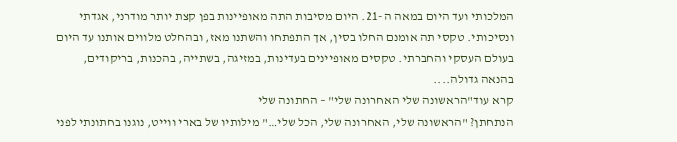המלכותי ועד היום במאה ה -21. היום מסיבות התה מאופיינות בפן קצת יותר מודרני, אגדתי ונסיכותי. טקסי תה אומנם החלו בסין, אך התפתחו והשתנו מאז, ובהחלט מלווים אותנו עד היום בעולם העסקי והחברתי. טקסים מאופיינים בעדינות, במזיגה, בשתייה, בהכנות, בריקודים, בהנאה גדולה....
קרא עוד"הראשונה שלי האחרונה שלי" – החתונה שלי
הנתחתן? "הראשונה שלי, האחרונה שלי, הכל שלי…" מילותיו של בארי ווייט, נוגנו בחתונתי לפני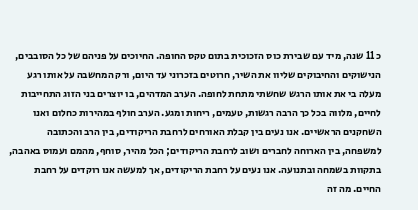כ 11 שנה, מיד עם שבירת כוס הזכוכית בתום טקס החופה. החיוכים על פניהם של כל הסובבים, הנישוקים והחיבוקים שליוו את השיר, חרוטים בזכרוני עד היום, ורק המחשבה על אותו רגע מעלה בי את אותו הרגש שחשתי מתחת לחופה. הערב המדהים, בו יוצרים בני הזוג התחייבות לחיים, מלווה בכל כך הרבה רגשות, טעמים, ריחות ומגע. הערב חולף במהירות כחלום ואנו השחקנים הראשיים. אנו נעים בין קבלת האורחים לרחבת הריקודים, בין הרב והכתובה למשפחה, בין הארוחה לחברים ושוב לרחבת הריקודים; הכל מהיר, סוחף, מהמם ועמוס באהבה, בתקוות בשמחה ובתנועה. אנו נעים על רחבת הריקודים, אך למעשה אנו רוקדים על רחבת החיים. מה זה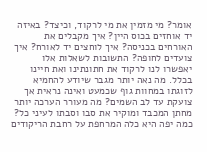אומר? מי מזמין את מי לרקוד, וכיצד? באיזה יד אוחזים בכוס היין? איך מקבלים את האורחים בכניסה? איך לוחצים יד לאורח? איך צועדים לחופה? התשובות לשאלות אלו יאפשרו לנו לרקוד את חתונתינו ואת חיינו בכלל. מה נאה יותר מגבר שיודע להחמיא לזוגתו במחוות גוף שכמעט ואינה נראית אך צועקת עד לב השמים? מה מעורר הערכה יותר מחתן המכבד ומוקיר את סבו וסבתו לעיני כל? כמה יפה היא כלה המרחפת על רחבת הריקודים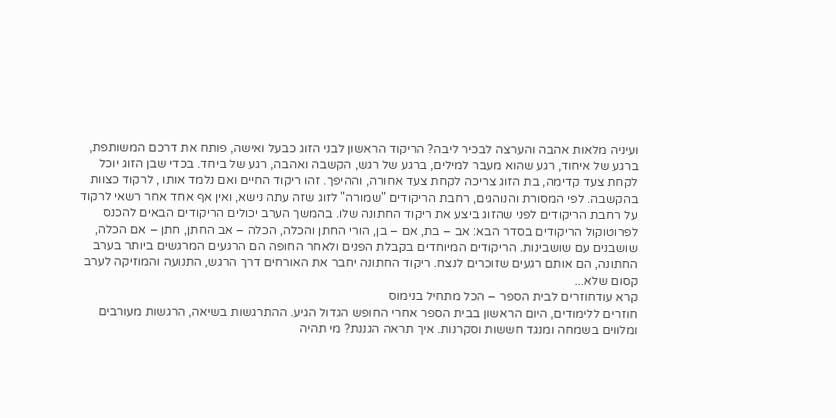ועיניה מלאות אהבה והערצה לבכיר ליבה? הריקוד הראשון לבני הזוג כבעל ואישה, פותח את דרכם המשותפת, ברגע של איחוד, רגע שהוא מעבר למילים, ברגע של רגש, הקשבה ואהבה, רגע של ביחד. בכדי שבן הזוג יוכל לקחת צעד קדימה, בת הזוג צריכה לקחת צעד אחורה, וההיפך. זהו ריקוד החיים ואם נלמד אותו , לרקוד כצוות בהקשבה. לפי המסורת והנוהגים, רחבת הריקודים "שמורה" לזוג שזה עתה נישא, ואין אף אחד אחר רשאי לרקוד על רחבת הריקודים לפני שהזוג ביצע את ריקוד החתונה שלו. בהמשך הערב יכולים הריקודים הבאים להכנס לפרוטוקול הריקודים בסדר הבא: אב – בת, אם – בן, הורי החתן והכלה, הכלה – אב החתן, חתן – אם הכלה, שושבנים עם שושבינות. הריקודים המיוחדים בקבלת הפנים ולאחר החופה הם הרגעים המרגשים ביותר בערב החתונה, הם אותם רגעים שזוכרים לנצח. ריקוד החתונה יחבר את האורחים דרך הרגש, התנועה והמוזיקה לערב קסום שלא...
קרא עודחוזרים לבית הספר – הכל מתחיל בנימוס
חוזרים ללימודים, היום הראשון בבית הספר אחרי החופש הגדול הגיע. ההתרגשות בשיאה, הרגשות מעורבים ומלווים בשמחה ומנגד חששות וסקרנות. איך תראה הגננת? מי תהיה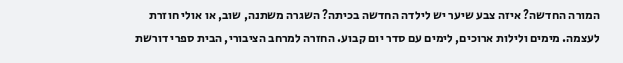המורה החדשה? איזה צבע שיער יש לילדה החדשה בכיתה? השגרה משתנה, שוב, או אולי חוזרת לעצמה. מימים ולילות ארוכים, לימים עם סדר יום קבוע. החזרה למרחב הציבורי, הבית ספרי דורשת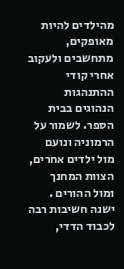מהילדים להיות מאופקים, מתחשבים ולעקוב אחרי קודי ההתנהגות הנהוגים בבית הספר. לשמור על הרמוניה ונועם מול ילדים אחרים, הצוות המחנך ומול ההורים . ישנה חשיבות רבה לכבוד הדדי,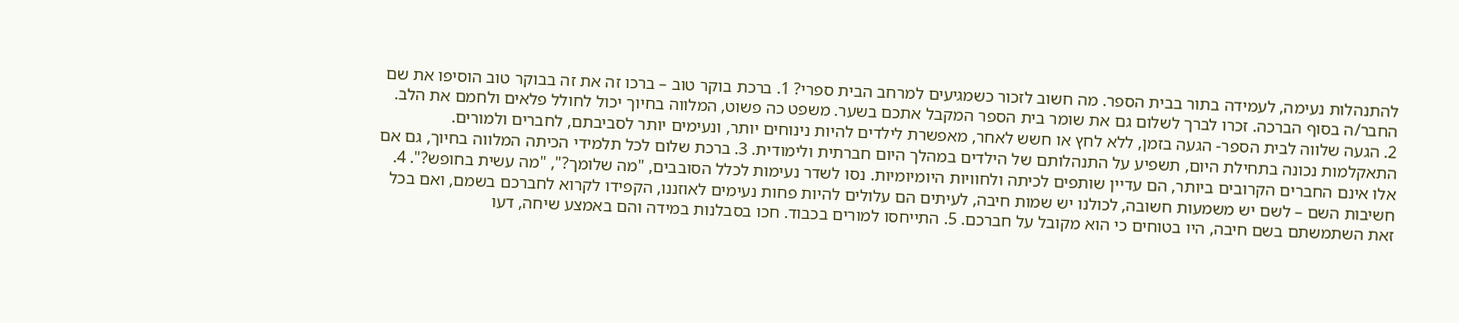להתנהלות נעימה, לעמידה בתור בבית הספר. מה חשוב לזכור כשמגיעים למרחב הבית ספרי? 1. ברכת בוקר טוב – ברכו זה את זה בבוקר טוב הוסיפו את שם החבר/ה בסוף הברכה. זכרו לברך לשלום גם את שומר בית הספר המקבל אתכם בשער. משפט כה פשוט, המלווה בחיוך יכול לחולל פלאים ולחמם את הלב. 2. הגעה שלווה לבית הספר- הגעה בזמן, ללא לחץ או חשש לאחר, מאפשרת לילדים להיות נינוחים יותר, ונעימים יותר לסביבתם, לחברים ולמורים. התאקלמות נכונה בתחילת היום, תשפיע על התנהלותם של הילדים במהלך היום חברתית ולימודית. 3. ברכת שלום לכל תלמידי הכיתה המלווה בחיוך, גם אם אלו אינם החברים הקרובים ביותר, הם עדיין שותפים לכיתה ולחוויות היומיומיות. נסו לשדר נעימות לכלל הסובבים, "מה שלומך?", "מה עשית בחופש?". 4. חשיבות השם – לשם יש משמעות חשובה, לכולנו יש שמות חיבה, לעיתים הם עלולים להיות פחות נעימים לאוזננו, הקפידו לקרוא לחברכם בשמם, ואם בכל זאת השתמשתם בשם חיבה, היו בטוחים כי הוא מקובל על חברכם. 5. התייחסו למורים בכבוד. חכו בסבלנות במידה והם באמצע שיחה, דעו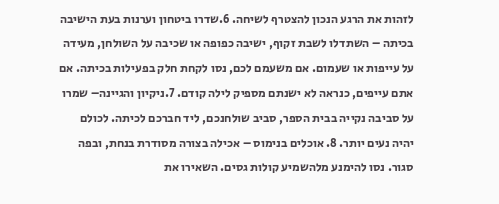לזהות את הרגע הנכון להצטרף לשיחה. 6.שדרו ביטחון וערנות בעת הישיבה בכיתה – השתדלו לשבת זקוף, ישיבה כפופה או שכיבה על השולחן, מעידה על עייפות או שעמום. אם משעמם לכם, נסו לקחת חלק בפעילות בכיתה. אם אתם עייפים, כנראה לא ישנתם מספיק לילה קודם. 7.ניקיון והגיינה– שמרו על סביבה נקייה בבית הספר, סביב שולחנכם, ליד חברכם לכיתה. לכולם יהיה נעים יותר. 8. אוכלים בנימוס – אכילה בצורה מסודרת בנחת, ובפה סגור. נסו להימנע מלהשמיע קולות גסים. השאירו את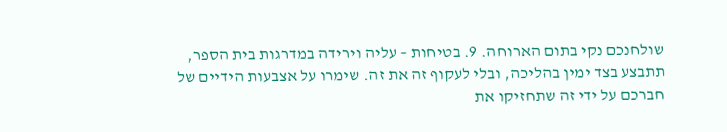שולחנכם נקי בתום הארוחה. 9. בטיחות – עליה וירידה במדרגות בית הספר, תתבצע בצד ימין בהליכה, ובלי לעקוף זה את זה. שימרו על אצבעות הידיים של חברכם על ידי זה שתחזיקו את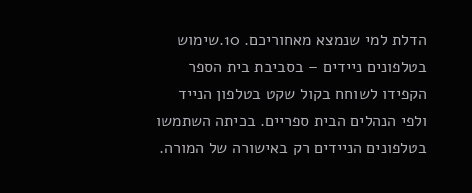הדלת למי שנמצא מאחוריכם. 10.שימוש בטלפונים ניידים – בסביבת בית הספר הקפידו לשוחח בקול שקט בטלפון הנייד ולפי הנהלים הבית ספריים. בכיתה השתמשו בטלפונים הניידים רק באישורה של המורה.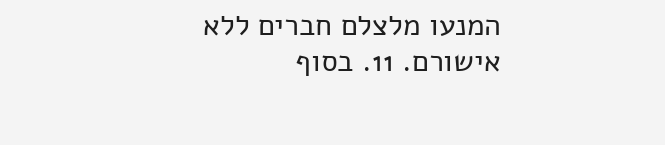המנעו מלצלם חברים ללא אישורם. 11. בסוף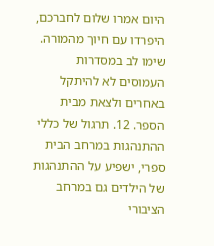היום אמרו שלום לחברכם, היפרדו עם חיוך מהמורה. שימו לב במסדרות העמוסים לא להיתקל באחרים ולצאת מבית הספר. 12. תרגול של כללי ההתנהגות במרחב הבית ספרי, ישפיע על ההתנהגות של הילדים גם במרחב הציבורי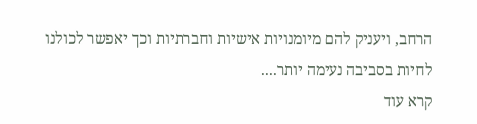הרחב, ויעניק להם מיומנויות אישיות וחברתיות וכך יאפשר לכולנו לחיות בסביבה נעימה יותר....
קרא עוד